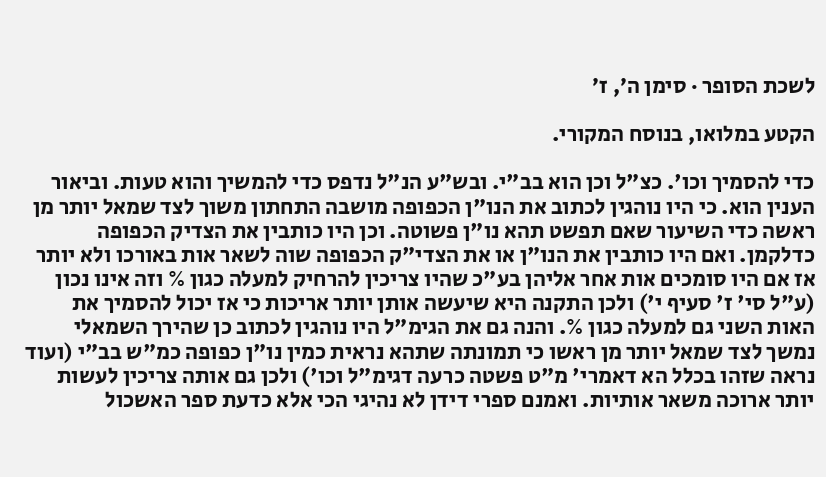לשכת הסופר · סימן ה׳, ז׳

הקטע במלואו, בנוסח המקורי.

כדי להסמיך וכו'. כצ"ל וכן הוא בב"י. ובש"ע הנ"ל נדפס כדי להמשיך והוא טעות. וביאור הענין הוא. כי היו נוהגין לכתוב את הנו"ן הכפופה מושבה התחתון משוך לצד שמאל יותר מן ראשה כדי השיעור שאם תפשט תהא נו"ן פשוטה. וכן היו כותבין את הצדיק הכפופה כדלקמן. ואם היו כותבין את הנו"ן או את הצדי"ק הכפופה שוה לשאר אות באורכו ולא יותר אז אם היו סומכים אות אחר אליהן בע"כ שהיו צריכין להרחיק למעלה כגון % וזה אינו נכון (ע"ל סי' ז' סעיף י') ולכן התקנה היא שיעשה אותן יותר אריכות כי אז יכול להסמיך את האות השני גם למעלה כגון %. והנה גם את הגימ"ל היו נוהגין לכתוב כן שהירך השמאלי נמשך לצד שמאל יותר מן ראשו כי תמונתה שתהא נראית כמין נו"ן כפופה כמ"ש בב"י (ועוד נראה שזהו בכלל הא דאמרי' מ"ט פשטה כרעה דגימ"ל וכו') ולכן גם אותה צריכין לעשות יותר ארוכה משאר אותיות. ואמנם ספרי דידן לא נהיגי הכי אלא כדעת ספר האשכול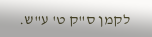לקמן ס"ק ט' ע"ש.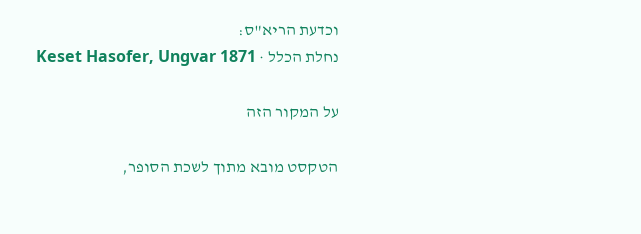וכדעת הריא"ס:
נחלת הכלל · Keset Hasofer, Ungvar 1871

על המקור הזה

הטקסט מובא מתוך לשכת הסופר,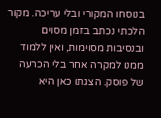בנוסחו המקורי ובלי עריכה. מקור הלכתי נכתב בזמן מסוים ובנסיבות מסוימות, ואין ללמוד ממנו למקרה אחר בלי הכרעה של פוסק. הצגתו כאן היא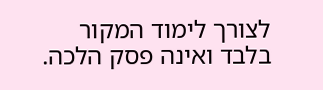לצורך לימוד המקור בלבד ואינה פסק הלכה.